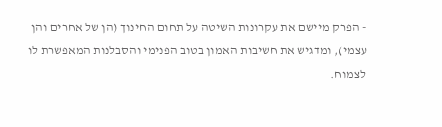- הפרק מיישם את עקרונות השיטה על תחום החינוך (הן של אחרים והן עצמי), ומדגיש את חשיבות האמון בטוב הפנימי והסבלנות המאפשרת לו לצמוח.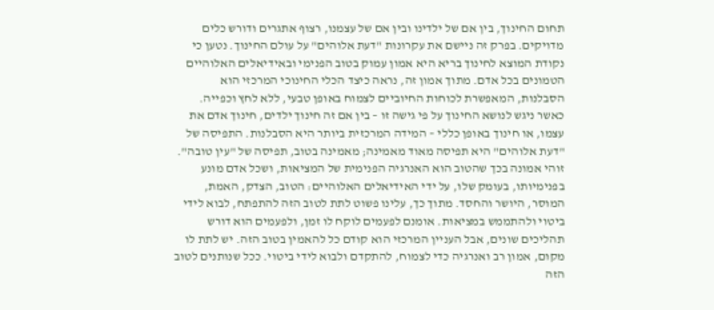תחום החינוך, בין אם של ילדינו ובין אם של עצמנו, רצוף אתגרים ודורש כלים מדויקים. בפרק זה ניישם את עקרונות "דעת אלוהים" על עולם החינוך. נטען כי נקודת המוצא לחינוך בריא היא אמון עמוק בטוב הפנימי ובאידיאלים האלוהיים הטמונים בכל אדם. מתוך אמון זה, נראה כיצד הכלי החינוכי המרכזי הוא הסבלנות, המאפשרת לכוחות החיוביים לצמוח באופן טבעי, ללא לחץ וכפייה.
כאשר ניגש לנושא החינוך על פי גישה זו – בין אם זה חינוך ילדים, חינוך אדם את עצמו, או חינוך באופן כללי – המידה המרכזית ביותר היא הסבלנות. התפיסה של "דעת אלוהים" היא תפיסה מאוד מאמינה; מאמינה בטוב, תפיסה של "עין טובה". זוהי אמונה בכך שהטוב הוא האנרגיה הפנימית של המציאות, ושכל אדם מונע בפנימיותו, בעומק שלו, על ידי האידיאלים האלוהיים: הטוב, הצדק, האמת, המוסר, היושר והחסד. מתוך כך, עלינו פשוט לתת לטוב הזה להתפתח, לבוא לידי ביטוי ולהתממש במציאות. אומנם לפעמים לוקח לו זמן, ולפעמים הוא דורש תהליכים שונים, אבל העניין המרכזי הוא קודם כל להאמין בטוב הזה. יש לתת לו מקום, אמון רב ואנרגיה כדי לצמוח, להתקדם ולבוא לידי ביטוי. ככל שנותנים לטוב הזה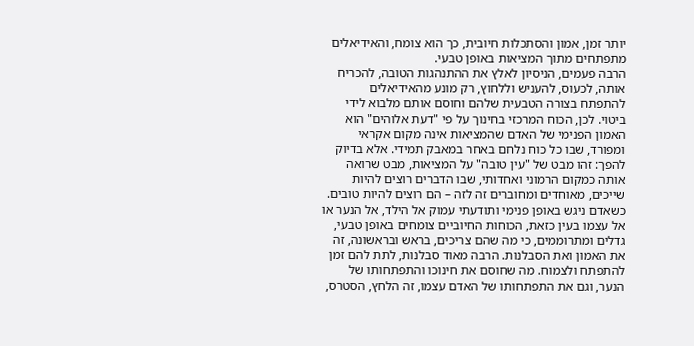יותר זמן, אמון והסתכלות חיובית, כך הוא צומח, והאידיאלים מתפתחים מתוך המציאות באופן טבעי.
הרבה פעמים, הניסיון לאלץ את ההתנהגות הטובה, להכריח אותה, לכעוס, להעניש וללחוץ, רק מונע מהאידיאלים להתפתח בצורה הטבעית שלהם וחוסם אותם מלבוא לידי ביטוי. לכן, הכוח המרכזי בחינוך על פי "דעת אלוהים" הוא האמון הפנימי של האדם שהמציאות אינה מקום אקראי ומפורד, שבו כל כוח נלחם באחר במאבק תמידי. אלא בדיוק להפך: זהו מבט של "עין טובה" על המציאות, מבט שרואה אותה כמקום הרמוני ואחדותי, שבו הדברים רוצים להיות שייכים, מאוחדים ומחוברים זה לזה – הם רוצים להיות טובים. כשאדם ניגש באופן פנימי ותודעתי עמוק אל הילד, אל הנער או אל עצמו בעין כזאת, הכוחות החיוביים צומחים באופן טבעי, גדלים ומתרוממים, כי מה שהם צריכים, בראש ובראשונה, זה את האמון ואת הסבלנות. הרבה מאוד סבלנות, לתת להם זמן להתפתח ולצמוח. מה שחוסם את חינוכו והתפתחותו של הנער, וגם את התפתחותו של האדם עצמו, זה הלחץ, הסטרס,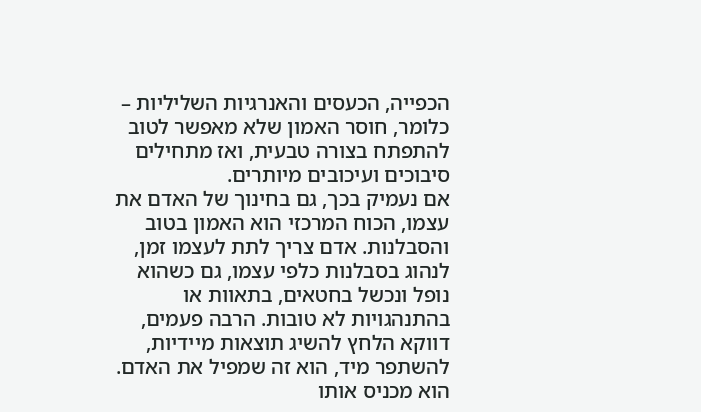הכפייה, הכעסים והאנרגיות השליליות – כלומר, חוסר האמון שלא מאפשר לטוב להתפתח בצורה טבעית, ואז מתחילים סיבוכים ועיכובים מיותרים.
אם נעמיק בכך, גם בחינוך של האדם את עצמו, הכוח המרכזי הוא האמון בטוב והסבלנות. אדם צריך לתת לעצמו זמן, לנהוג בסבלנות כלפי עצמו, גם כשהוא נופל ונכשל בחטאים, בתאוות או בהתנהגויות לא טובות. הרבה פעמים, דווקא הלחץ להשיג תוצאות מיידיות, להשתפר מיד, הוא זה שמפיל את האדם. הוא מכניס אותו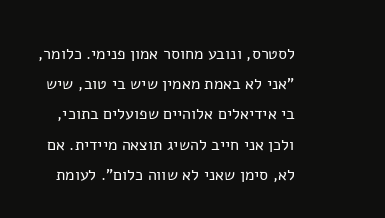לסטרס, ונובע מחוסר אמון פנימי. כלומר, "אני לא באמת מאמין שיש בי טוב, שיש בי אידיאלים אלוהיים שפועלים בתוכי, ולכן אני חייב להשיג תוצאה מיידית. אם לא, סימן שאני לא שווה כלום". לעומת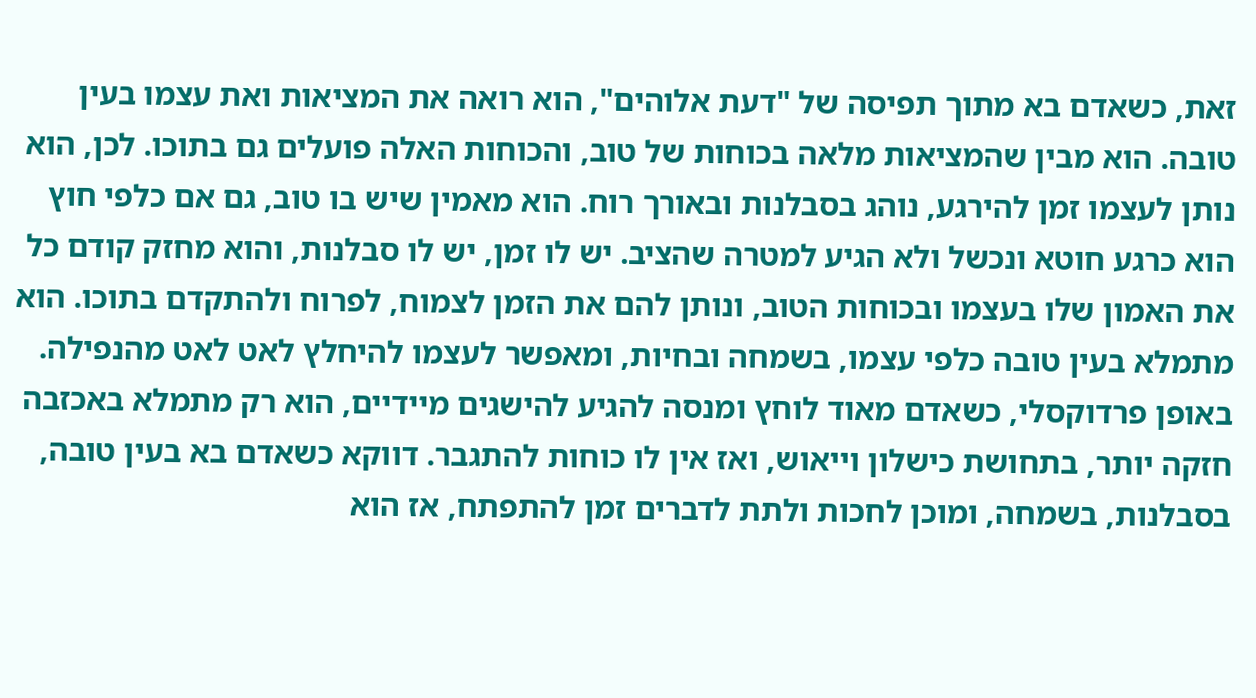זאת, כשאדם בא מתוך תפיסה של "דעת אלוהים", הוא רואה את המציאות ואת עצמו בעין טובה. הוא מבין שהמציאות מלאה בכוחות של טוב, והכוחות האלה פועלים גם בתוכו. לכן, הוא נותן לעצמו זמן להירגע, נוהג בסבלנות ובאורך רוח. הוא מאמין שיש בו טוב, גם אם כלפי חוץ הוא כרגע חוטא ונכשל ולא הגיע למטרה שהציב. יש לו זמן, יש לו סבלנות, והוא מחזק קודם כל את האמון שלו בעצמו ובכוחות הטוב, ונותן להם את הזמן לצמוח, לפרוח ולהתקדם בתוכו. הוא מתמלא בעין טובה כלפי עצמו, בשמחה ובחיות, ומאפשר לעצמו להיחלץ לאט לאט מהנפילה.
באופן פרדוקסלי, כשאדם מאוד לוחץ ומנסה להגיע להישגים מיידיים, הוא רק מתמלא באכזבה חזקה יותר, בתחושת כישלון וייאוש, ואז אין לו כוחות להתגבר. דווקא כשאדם בא בעין טובה, בסבלנות, בשמחה, ומוכן לחכות ולתת לדברים זמן להתפתח, אז הוא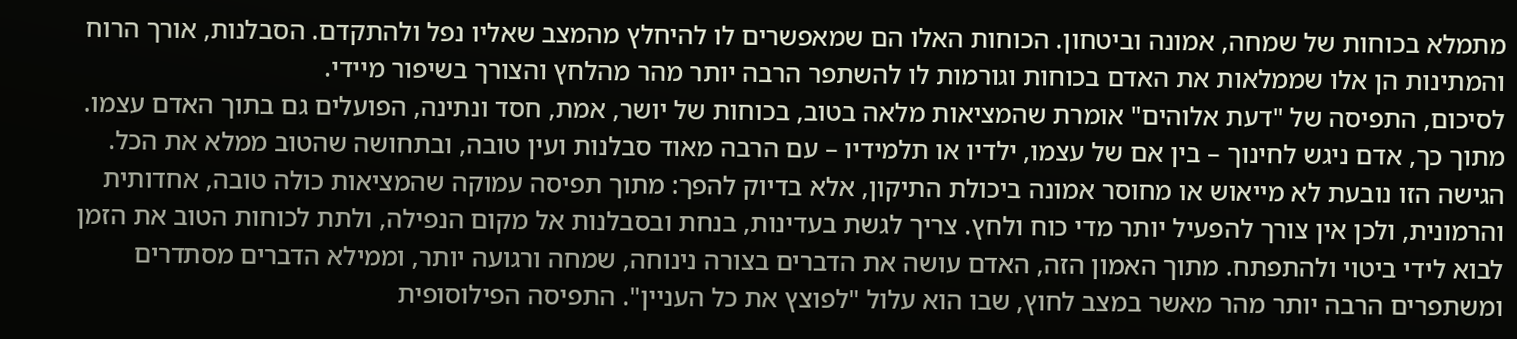מתמלא בכוחות של שמחה, אמונה וביטחון. הכוחות האלו הם שמאפשרים לו להיחלץ מהמצב שאליו נפל ולהתקדם. הסבלנות, אורך הרוח והמתינות הן אלו שממלאות את האדם בכוחות וגורמות לו להשתפר הרבה יותר מהר מהלחץ והצורך בשיפור מיידי.
לסיכום, התפיסה של "דעת אלוהים" אומרת שהמציאות מלאה בטוב, בכוחות של יושר, אמת, חסד ונתינה, הפועלים גם בתוך האדם עצמו. מתוך כך, אדם ניגש לחינוך – בין אם של עצמו, ילדיו או תלמידיו – עם הרבה מאוד סבלנות ועין טובה, ובתחושה שהטוב ממלא את הכל. הגישה הזו נובעת לא מייאוש או מחוסר אמונה ביכולת התיקון, אלא בדיוק להפך: מתוך תפיסה עמוקה שהמציאות כולה טובה, אחדותית והרמונית, ולכן אין צורך להפעיל יותר מדי כוח ולחץ. צריך לגשת בעדינות, בנחת ובסבלנות אל מקום הנפילה, ולתת לכוחות הטוב את הזמן לבוא לידי ביטוי ולהתפתח. מתוך האמון הזה, האדם עושה את הדברים בצורה נינוחה, שמחה ורגועה יותר, וממילא הדברים מסתדרים ומשתפרים הרבה יותר מהר מאשר במצב לחוץ, שבו הוא עלול "לפוצץ את כל העניין". התפיסה הפילוסופית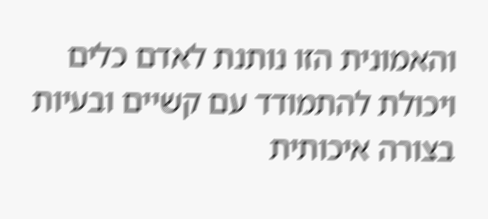והאמונית הזו נותנת לאדם כלים ויכולת להתמודד עם קשיים ובעיות בצורה איכותית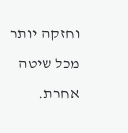וחזקה יותר מכל שיטה אחרת.